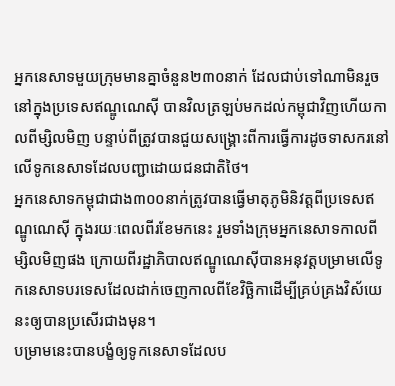អ្នកនេសាទមួយក្រុមមានគ្នាចំនួន២៣០នាក់ ដែលជាប់ទៅណាមិនរួចនៅក្នុងប្រទេសឥណ្ឌូណេស៊ី បានវិលត្រឡប់មកដល់កម្ពុជាវិញហើយកាលពីម្សិលមិញ បន្ទាប់ពីត្រូវបានជួយសង្គ្រោះពីការធ្វើការដូចទាសករនៅលើទូកនេសាទដែលបញ្ជាដោយជនជាតិថៃ។
អ្នកនេសាទកម្ពុជាជាង៣០០នាក់ត្រូវបានធ្វើមាតុភូមិនិវត្តពីប្រទេសឥណ្ឌូណេស៊ី ក្នុងរយៈពេលពីរខែមកនេះ រួមទាំងក្រុមអ្នកនេសាទកាលពីម្សិលមិញផង ក្រោយពីរដ្ឋាភិបាលឥណ្ឌូណេស៊ីបានអនុវត្តបម្រាមលើទូកនេសាទបរទេសដែលដាក់ចេញកាលពីខែវិច្ឆិកាដើម្បីគ្រប់គ្រងវិស័យេនះឲ្យបានប្រសើរជាងមុន។
បម្រាមនេះបានបង្ខំឲ្យទូកនេសាទដែលប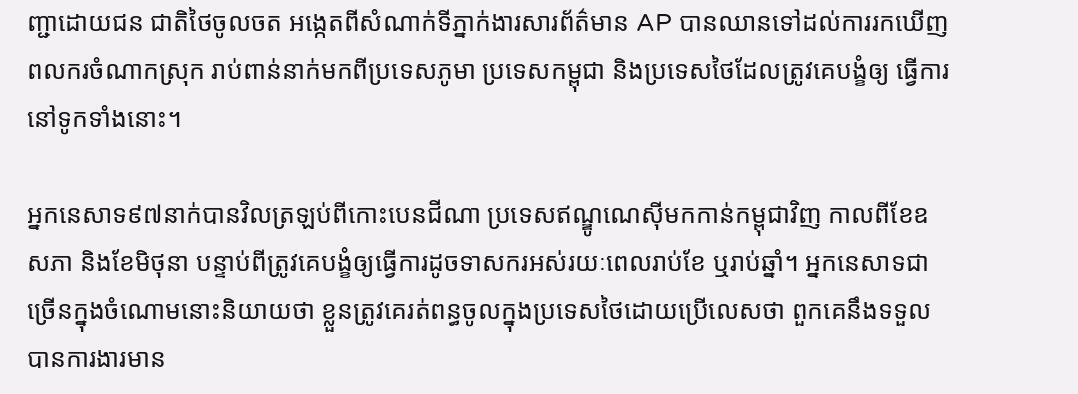ញ្ជាដោយជន ជាតិថៃចូលចត អង្កេតពីសំណាក់ទីភ្នាក់ងារសារព័ត៌មាន AP បានឈានទៅដល់ការរកឃើញពលករចំណាកស្រុក រាប់ពាន់នាក់មកពីប្រទេសភូមា ប្រទេសកម្ពុជា និងប្រទេសថៃដែលត្រូវគេបង្ខំឲ្យ ធ្វើការនៅទូកទាំងនោះ។

អ្នកនេសាទ៩៧នាក់បានវិលត្រឡប់ពីកោះបេនជីណា ប្រទេសឥណ្ឌូណេស៊ីមកកាន់កម្ពុជាវិញ កាលពីខែឧសភា និងខែមិថុនា បន្ទាប់ពីត្រូវគេបង្ខំឲ្យធ្វើការដូចទាសករអស់រយៈពេលរាប់ខែ ឬរាប់ឆ្នាំ។ អ្នកនេសាទជាច្រើនក្នុងចំណោមនោះនិយាយថា ខ្លួនត្រូវគេរត់ពន្ធចូលក្នុងប្រទេសថៃដោយប្រើលេសថា ពួកគេនឹងទទួលបានការងារមាន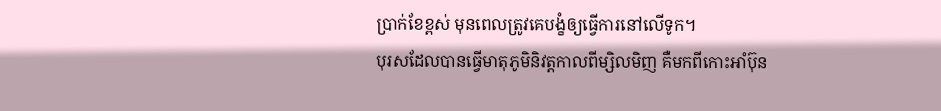ប្រាក់ខែខ្ពស់ មុនពេលត្រូវគេបង្ខំឲ្យធ្វើការនៅលើទូក។
បុរសដែលបានធ្វើមាតុភូមិនិវត្តកាលពីម្សិលមិញ គឺមកពីកោះអាំប៊ុន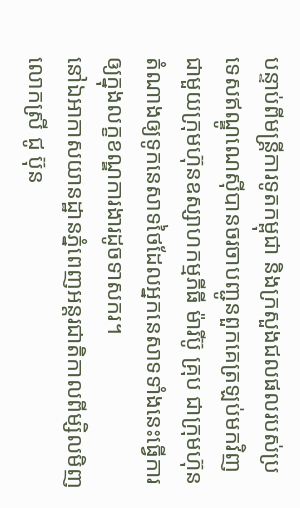បន្ទាប់ពីមន្ត្រីការទូតកម្ពុជា និងក្រសួងជលផលរបស់ប្រទេសឥណ្ឌូណេស៊ីបានចរចាបញ្ជូនពួកគេត្រឡប់មកវិញ ជាមួយក្រុមហ៊ុនឧស្សាហកម្មភីធី ម៉ារីប៊ូ គ្រុប ជាក្រុមហ៊ុនតំណាងឲ្យទូកនេសាទថៃដែលអ្នកនេសាទទាំងនេះធ្វើការឲ្យក្នុងលក្ខខណ្ឌការងារដូចទាសករ។
នៅឯអាកាសយានដ្ឋានភ្នំពេញអន្តរជាតិកាលពីម្សិលមិញ លោកស្រី ជូ ប៊ុន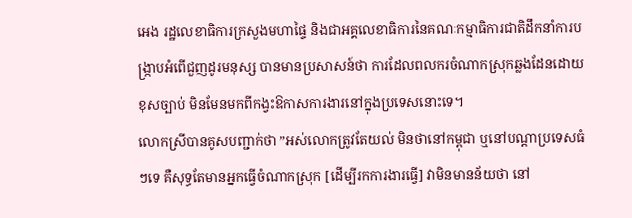អេង រដ្ឋលេខាធិការក្រសួងមហាផ្ទៃ និងជាអគ្គលេខាធិការនៃគណៈកម្មាធិការជាតិដឹកនាំការបង្ក្រាបអំពើជួញដូរមនុស្ស បានមានប្រសាសន៍ថា ការដែលពលករចំណាកស្រុកឆ្លងដែនដោយខុសច្បាប់ មិនមែនមកពីកង្វះឱកាសការងារនៅក្នុងប្រទេសនោះទេ។
លោកស្រីបានគូសបញ្ជាក់ថា ”អស់លោកត្រូវតែយល់ មិនថានៅកម្ពុជា ឬនៅបណ្តាប្រទេសធំៗទេ គឺសុទ្ធតែមានអ្នកធ្វើចំណាកស្រុក [ដើម្បីរកការងារធ្វើ] វាមិនមានន័យថា នៅ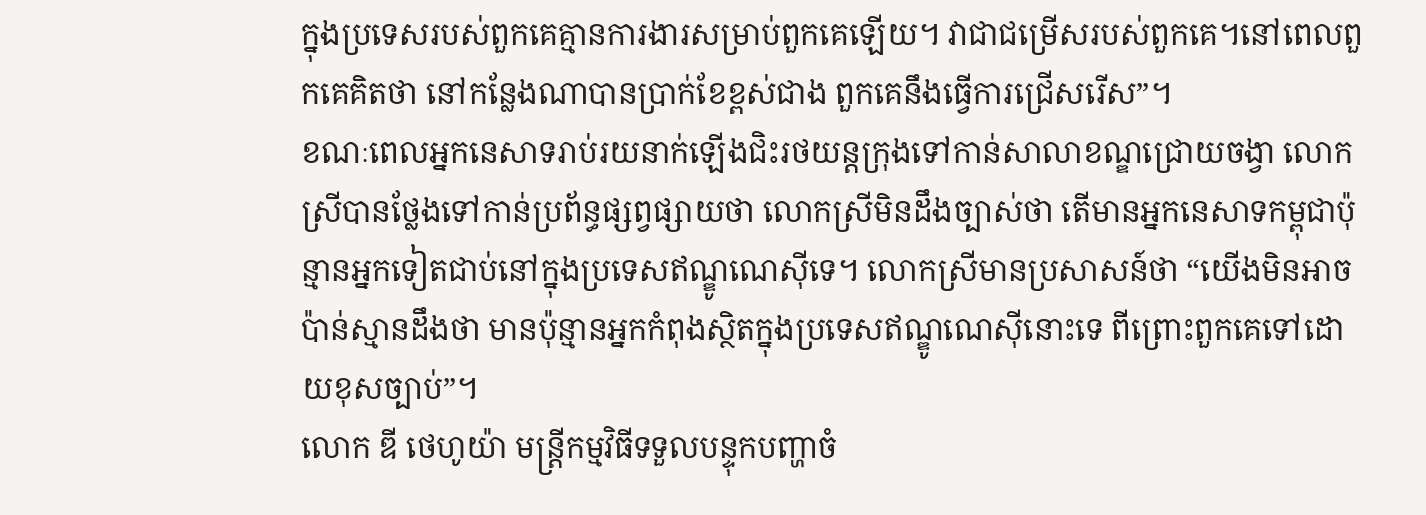ក្នុងប្រទេសរបស់ពួកគេគ្មានការងារសម្រាប់ពួកគេឡើយ។ វាជាជម្រើសរបស់ពួកគេ។នៅពេលពួកគេគិតថា នៅកន្លែងណាបានប្រាក់ខែខ្ពស់ជាង ពួកគេនឹងធ្វើការជ្រើសរើស”។
ខណៈពេលអ្នកនេសាទរាប់រយនាក់ឡើងជិះរថយន្តក្រុងទៅកាន់សាលាខណ្ឌជ្រោយចង្វា លោកស្រីបានថ្លែងទៅកាន់ប្រព័ន្ធផ្សព្វផ្សាយថា លោកស្រីមិនដឹងច្បាស់ថា តើមានអ្នកនេសាទកម្ពុជាប៉ុន្មានអ្នកទៀតជាប់នៅក្នុងប្រទេសឥណ្ឌូណេស៊ីទេ។ លោកស្រីមានប្រសាសន៍ថា “យើងមិនអាចប៉ាន់ស្មានដឹងថា មានប៉ុន្មានអ្នកកំពុងស្ថិតក្នុងប្រទេសឥណ្ឌូណេស៊ីនោះទេ ពីព្រោះពួកគេទៅដោយខុសច្បាប់”។
លោក ឌី ថេហូយ៉ា មន្ត្រីកម្មវិធីទទួលបន្ទុកបញ្ហាចំ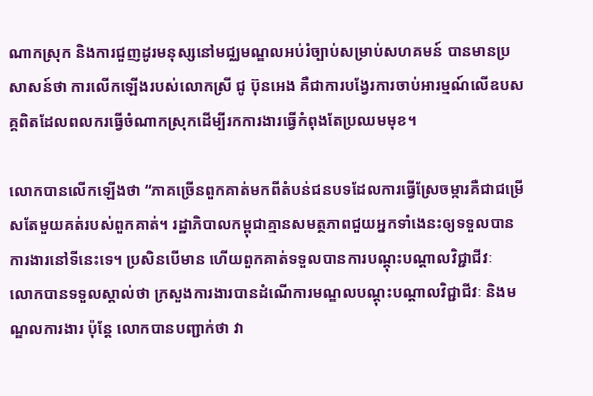ណាកស្រុក និងការជួញដូរមនុស្សនៅមជ្ឈមណ្ឌលអប់រំច្បាប់សម្រាប់សហគមន៍ បានមានប្រសាសន៍ថា ការលើកឡើងរបស់លោកស្រី ជូ ប៊ុនអេង គឺជាការបង្វែរការចាប់អារម្មណ៍លើឧបសគ្គពិតដែលពលករធ្វើចំណាកស្រុកដើម្បីរកការងារធ្វើកំពុងតែប្រឈមមុខ។

លោកបានលើកឡើងថា “ភាគច្រើនពួកគាត់មកពីតំបន់ជនបទដែលការធ្វើស្រែចម្ការគឺជាជម្រើសតែមួយគត់របស់ពួកគាត់។ រដ្ឋាភិបាលកម្ពុជាគ្មានសមត្ថភាពជួយអ្នកទាំងេនះឲ្យទទួលបានការងារនៅទីនេះទេ។ ប្រសិនបើមាន ហើយពួកគាត់ទទួលបានការបណ្តុះបណ្តាលវិជ្ជាជីវៈ
លោកបានទទួលស្គាល់ថា ក្រសួងការងារបានដំណើការមណ្ឌលបណ្តុះបណ្តាលវិជ្ជាជីវៈ និងមណ្ឌលការងារ ប៉ុន្តែ លោកបានបញ្ជាក់ថា វា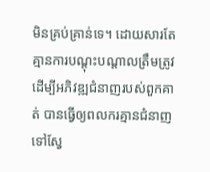មិនគ្រប់គ្រាន់ទេ។ ដោយសារតែគ្មានការបណ្តុះបណ្តាលត្រឹមត្រូវដើម្បីអភិវឌ្ឍជំនាញរបស់ពួកគាត់ បានធ្វើឲ្យពលករគ្មានជំនាញទៅស្វែ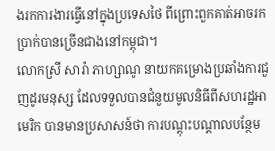ងរកការងារធ្វើនៅក្នុងប្រទេសថៃ ពីព្រោះពួកគាត់អាចរកប្រាក់បានច្រើនជាងនៅកម្ពុជា។
លោកស្រី សារ៉ា ភាហ្សាណូ នាយកគម្រោងប្រឆាំងការជួញដូរមនុស្ស ដែលទទួលបានជំនួយមូលនិធីពីសហរដ្ឋអាមេរិក បានមានប្រសាសន៍ថា ការបណ្តុះបណ្តាលបន្ថែម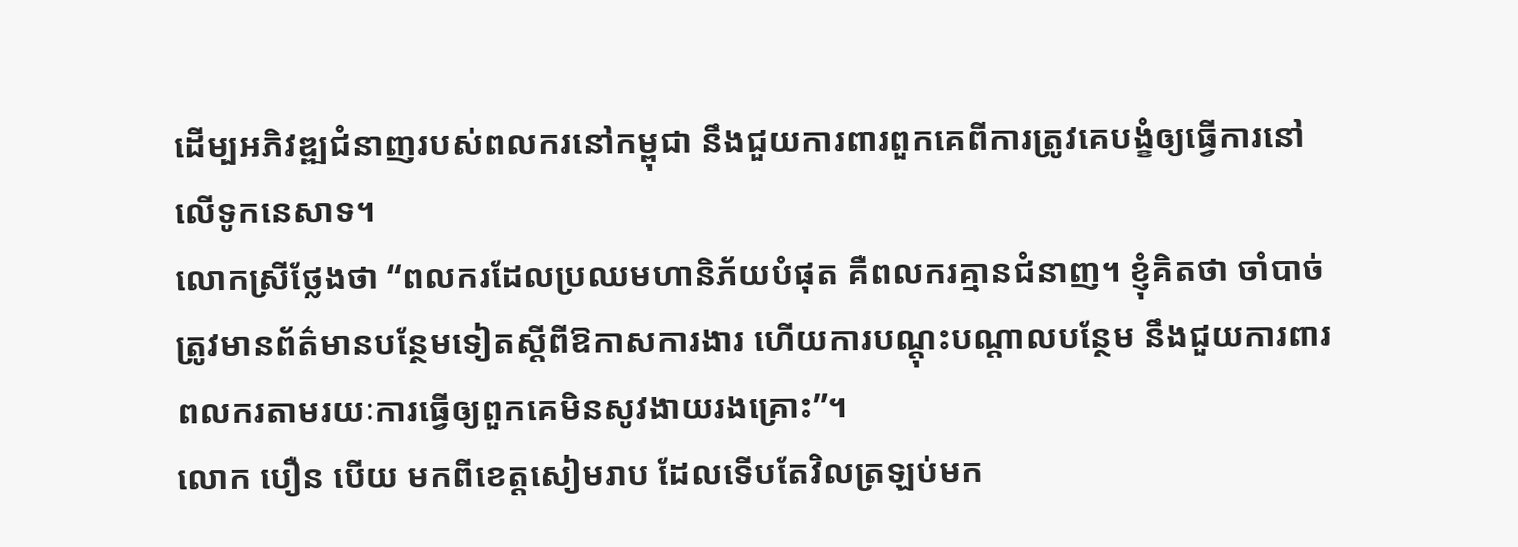ដើម្បអភិវឌ្ឍជំនាញរបស់ពលករនៅកម្ពុជា នឹងជួយការពារពួកគេពីការត្រូវគេបង្ខំឲ្យធ្វើការនៅលើទូកនេសាទ។
លោកស្រីថ្លែងថា “ពលករដែលប្រឈមហានិភ័យបំផុត គឺពលករគ្មានជំនាញ។ ខ្ញុំគិតថា ចាំបាច់ត្រូវមានព័ត៌មានបន្ថែមទៀតស្តីពីឱកាសការងារ ហើយការបណ្តុះបណ្តាលបន្ថែម នឹងជួយការពារពលករតាមរយៈការធ្វើឲ្យពួកគេមិនសូវងាយរងគ្រោះ”។
លោក បឿន បើយ មកពីខេត្តសៀមរាប ដែលទើបតែវិលត្រឡប់មក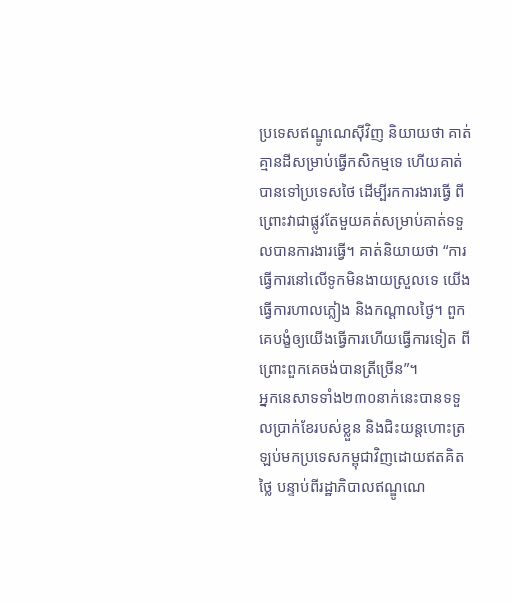ប្រទេសឥណ្ឌូណេស៊ីវិញ និយាយថា គាត់គ្មានដីសម្រាប់ធ្វើកសិកម្មទេ ហើយគាត់បានទៅប្រទេសថៃ ដើម្បីរកការងារធ្វើ ពីព្រោះវាជាផ្លូវតែមួយគត់សម្រាប់គាត់ទទួលបានការងារធ្វើ។ គាត់និយាយថា “ការធ្វើការនៅលើទូកមិនងាយស្រួលទេ យើងធ្វើការហាលភ្លៀង និងកណ្តាលថ្ងៃ។ ពួកគេបង្ខំឲ្យយើងធ្វើការហើយធ្វើការទៀត ពីព្រោះពួកគេចង់បានត្រីច្រើន”។
អ្នកនេសាទទាំង២៣០នាក់នេះបានទទួលប្រាក់ខែរបស់ខ្លួន និងជិះយន្តហោះត្រឡប់មកប្រទេសកម្ពុជាវិញដោយឥតគិតថ្លៃ បន្ទាប់ពីរដ្ឋាភិបាលឥណ្ឌូណេ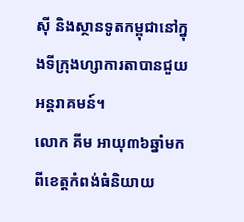ស៊ី និងស្ថានទូតកម្ពុជានៅក្នុងទីក្រុងហ្សាការតាបានជួយអន្តរាគមន៍។
លោក គីម អាយុ៣៦ឆ្នាំមកពីខេត្តកំពង់ធំនិយាយ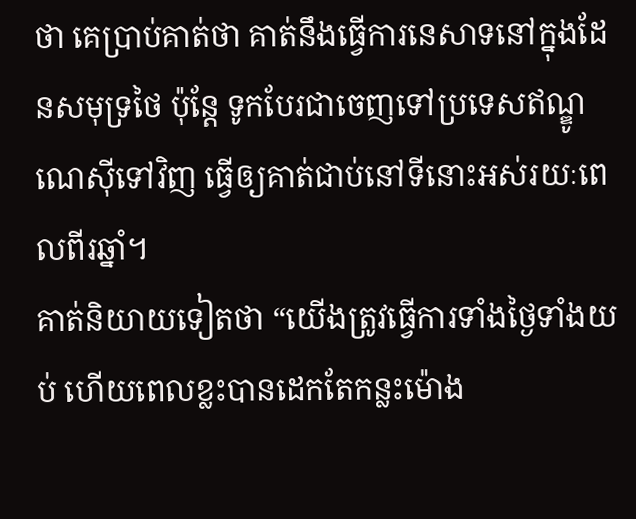ថា គេប្រាប់គាត់ថា គាត់នឹងធ្វើការនេសាទនៅក្នុងដែនសមុទ្រថៃ ប៉ុន្តែ ទូកបែរជាចេញទៅប្រទេសឥណ្ឌូណេស៊ីទៅវិញ ធ្វើឲ្យគាត់ជាប់នៅទីនោះអស់រយៈពេលពីរឆ្នាំ។
គាត់និយាយទៀតថា “យើងត្រូវធ្វើការទាំងថ្ងៃទាំងយប់ ហើយពេលខ្លះបានដេកតែកន្លះម៉ោង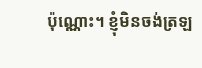ប៉ុណ្ណោះ។ ខ្ញុំមិនចង់ត្រឡ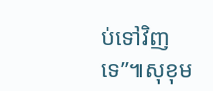ប់ទៅវិញទេ”៕សុខុម